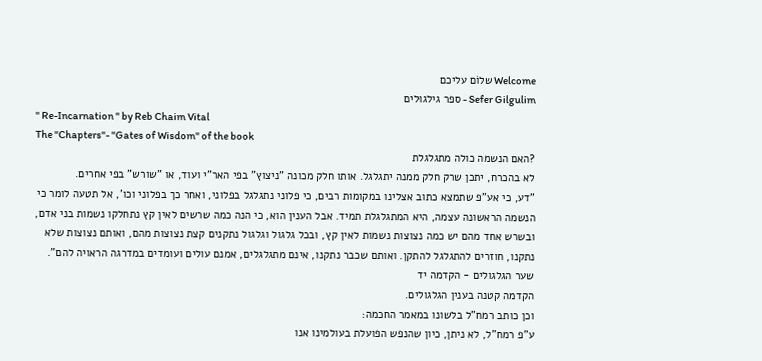Welcome שלוֹם עליכם
Sefer Gilgulim - ספר גילגוּלים
" Re-Incarnation " by Reb Chaim Vital
The "Chapters"- "Gates of Wisdom" of the book
?האם הנשמה כולה מתגלגלת
לא בהכרח, יתכן שרק חלק ממנה יתגלגל. אותו חלק מכונה "ניצוץ" בפי האר"י ועוד, או "שורש" בפי אחרים.
"דע, כי אע"פ שתמצא כתוב אצלינו במקומות רבים, כי פלוני נתגלגל בפלוני, ואחר כך בפלוני וכו', אל תטעה לומר כי הנשמה הראשונה עצמה, היא המתגלגלת תמיד. אבל הענין הוא, כי הנה כמה שרשים לאין קץ נתחלקו נשמות בני אדם, ובשרש אחד מהם יש כמה נצוצות נשמות לאין קץ, ובכל גלגול וגלגול נתקנים קצת נצוצות מהם, ואותם נצוצות שלא נתקנו, חוזרים להתגלגל להתקן. ואותם שכבר נתקנו, אינם מתגלגלים, אמנם עולים ועומדים במדרגה הראויה להם".
שער הגלגולים - הקדמה יד
הקדמה קטנה בענין הגלגולים.
וכן כותב רמח"ל בלשונו במאמר החכמה:
ע"פ רמח"ל, לא ניתן, כיון שהנפש הפועלת בעולמינו אנו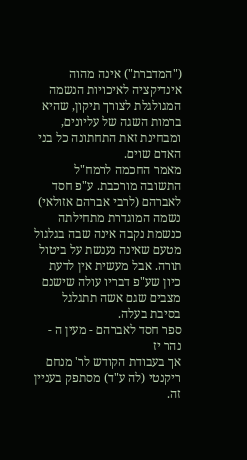("המדברת") אינה מהוה אינדיקציה לאיכויות הנשמה המגולגלת לצורך תיקון, שהיא ברמות השגה של עליונים, ומבחינת זאת התחתונה כל בני האדם שוים.
מאמר החכמה לרמח"ל
התשובה מורכבת. ע"פ חסד לאברהם (לרבי אברהם אזולאי) נשמה המוגדרת מתחילתה כנשמת נקבה אינה שבה בגלגול מטעם שאינה נענשת על ביטול תורה. אבל מעשית אין לדעת כיון שע"פ דבריו עולה שישנם מצבים שגם אשה תתגלגל בסיבת בעלה.
ספר חסד לאברהם - מעין ה - נהר יז
אך בעבודת הקודש לר' מנחם ריקנטי (לה ע"ד) מסתפק בעניין זה.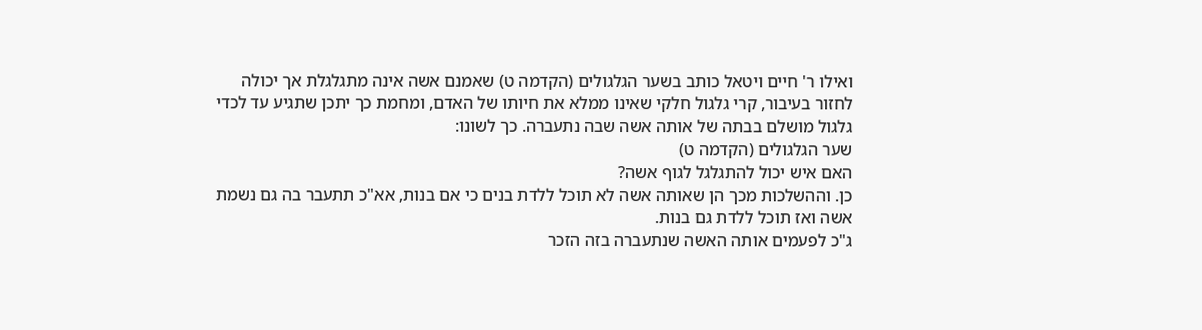ואילו ר' חיים ויטאל כותב בשער הגלגולים (הקדמה ט) שאמנם אשה אינה מתגלגלת אך יכולה לחזור בעיבור, קרי גלגול חלקי שאינו ממלא את חיותו של האדם, ומחמת כך יתכן שתגיע עד לכדי גלגול מושלם בבתה של אותה אשה שבה נתעברה. כך לשונו:
שער הגלגולים (הקדמה ט)
האם איש יכול להתגלגל לגוף אשה?
כן. וההשלכות מכך הן שאותה אשה לא תוכל ללדת בנים כי אם בנות, אא"כ תתעבר בה גם נשמת אשה ואז תוכל ללדת גם בנות.
ג"כ לפעמים אותה האשה שנתעברה בזה הזכר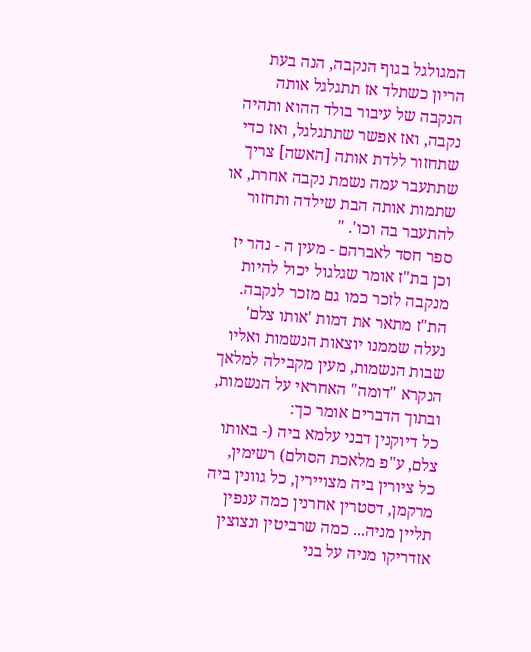המגולגל בגוף הנקבה, הנה בעת הריון כשתלד אז תתגלגל אותה הנקבה של עיבור בולד ההוא ותהיה נקבה, ואז אפשר שתתגלגל, ואז כדי שתחזור ללדת אותה [האשה] צריך שתתעבר עמה נשמת נקבה אחרת, או שתמות אותה הבת שילדה ותחזור להתעבר בה וכו'. "
ספר חסד לאברהם - מעין ה - נהר יז
וכן בת"ז אומר שגלגול יכול להיות מנקבה לזכר כמו גם מזכר לנקבה. הת"ז מתאר את דמות 'אותו צלם' נעלה שממנו יוצאות הנשמות ואליו שבות הנשמות, מעין מקבילה למלאך הנקרא "דומה" האחראי על הנשמות, ובתוך הדברים אומר כך:
כל דיוקנין דבני עלמא ביה (- באותו צלם, ע"פ מלאכת הסולם) רשימין, כל ציורין ביה מצויירין, כל גוונין ביה מרקמן, דסטרין אחרנין כמה ענפין תליין מניה... כמה שרביטין ונצוצין אזדריקו מניה על בני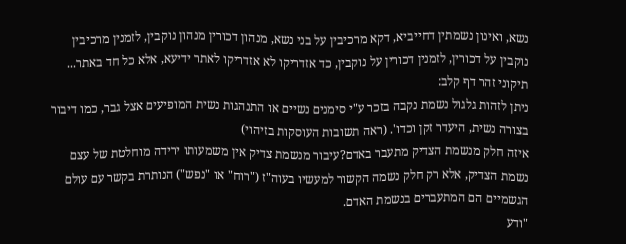נשא, ואינון נשמתין דחייביא, דקא מרכיבין על בני נשא, מנהון דכורין מנהון נוקבין, לזמנין מרכיבין נוקבין על דכורין, לזמנין דכורין על נוקבין, כד אזדריקו לא אזדריקו לאתר ידיעא, אלא כל חד באתר...
תיקוני זהר דף קלב:
ניתן לזהות גלגול נשמת נקבה בזכר ע"י סימנים נשיים או התנהגות נשית המופיעים אצל גבר, כמו דיבור בצורה נשית, היעדר זקן וכדו'. (ראה תשובות העוסקות בזיהוי)
איזה חלק מנשמת הצדיק מתעבר באדם?עיבור מנשמת צדיק אין משמעותו ירידה מוחלטת של עצם נשמת הצדיק, אלא רק חלק נשמה הקשור למעשיו בעוה"ז ("רוח" או "נפש") הנותרת בקשר עם עולם הגשמיים הם המתעברים בנשמת האדם.
"ודע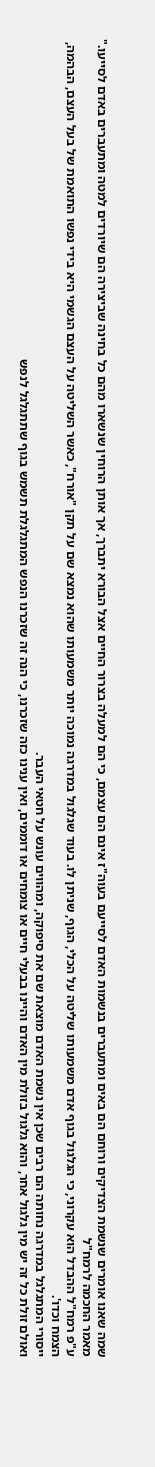שמה שאנו אומרים שנשמת הצדיקים ורוחם הם באים ומתעברים בנשמות האדם לסייעם בעוה"ז אינם הם עצמם, כי הם למעלה בצרור החיים אצל הבורא יתברך, אך אותן הרוחין שנשארו מהם כל בחינה שביצירה הם שיורדים למטה ומתעברים באדם לסייעו."
מאמר החכמה לרמח"ל
ע"פ רמח"ל ההבדל הוא עקרוני, כי הגלגול בגוף אדם משמעותו שליטה על הכלי, הגוף, שניתן לו. בעוד שגלגול במדרגה נמוכה יותר משמעותו שהוא נמצא שם על תקן "אורח", כאשר השליטה על העצם הגשמי היא בידי נפשו התואמת של בעל העצם, הבהמה, הצמח וכדו'.
ייסורי המתגלגל במדרגה נחותה הם רבים שכן אין נשמת האדם מוצאת שם את סיפוקה, ומהווים עונש על חטאי העבר.
ואולם זולת כל זה יש מין גלגול אחר, והוא גלגול בזולת מין האדם והיינו בבעלי חיים או צומחים או דוממים, ואין ענינו כזה שזכרנו, כי הנה זה שזכרנו הנפש המתגלגלת תשמש בגוף שתתגלגל לנפש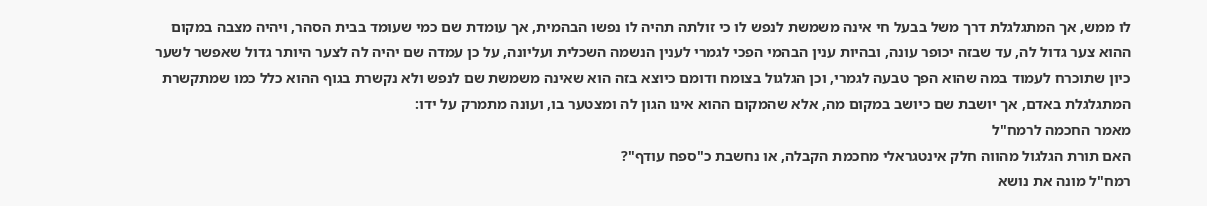לו ממש, אך המתגלגלת דרך משל בבעל חי אינה משמשת לנפש לו כי זולתה תהיה לו נפשו הבהמית, אך עומדת שם כמי שעומד בבית הסהר, ויהיה מצבה במקום ההוא צער גדול לה, עד שבזה יכופר עונה, ובהיות ענין הבהמי הפכי לגמרי לענין הנשמה השכלית ועליונה, על כן עמדה שם יהיה לה לצער היותר גדול שאפשר לשער כיון שתוכרח לעמוד במה שהוא הפך טבעה לגמרי, וכן הגלגול בצומח ודומם כיוצא בזה הוא שאינה משמשת שם לנפש ולא נקשרת בגוף ההוא כלל כמו שמתקשרת המתגלגלת באדם, אך יושבת שם כיושב במקום מה, אלא שהמקום ההוא אינו הגון לה ומצטער בו, ועונה מתמרק על ידו:
מאמר החכמה לרמח"ל
האם תורת הגלגול מהווה חלק אינטגראלי מחכמת הקבלה, או נחשבת כ"ספח עודף"?
רמח"ל מונה את נושא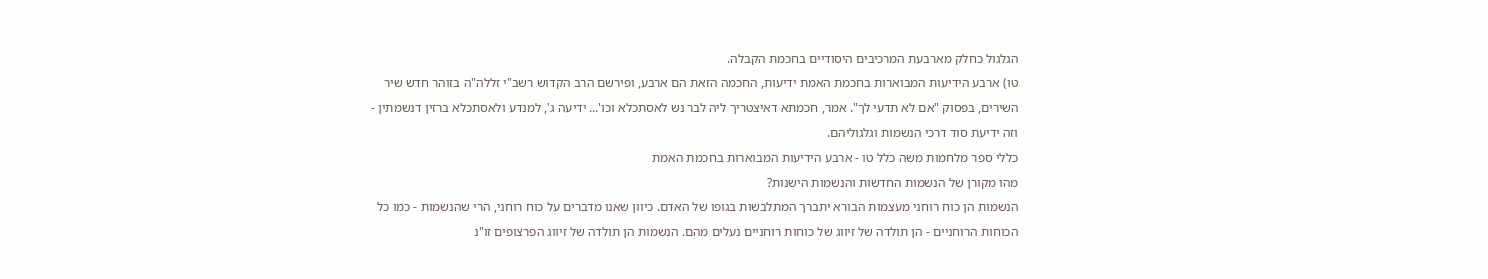הגלגול כחלק מארבעת המרכיבים היסודיים בחכמת הקבלה.
טו) ארבע הידיעות המבוארות בחכמת האמת ידיעות, החכמה הזאת הם ארבע, ופירשם הרב הקדוש רשב"י זללה"ה בזוהר חדש שיר השירים, בפסוק "אם לא תדעי לך". אמר, חכמתא דאיצטריך ליה לבר נש לאסתכלא וכו'... ידיעה ג', למנדע ולאסתכלא ברזין דנשמתין - וזה ידיעת סוד דרכי הנשמות וגלגוליהם.
כללי ספר מלחמות משה כלל טו - ארבע הידיעות המבוארות בחכמת האמת
מהו מקורן של הנשמות החדשות והנשמות הישנות?
הנשמות הן כוח רוחני מעצמות הבורא יתברך המתלבשות בגופו של האדם. כיוון שאנו מדברים על כוח רוחני, הרי שהנשמות - כמו כל הכוחות הרוחניים - הן תולדה של זיווג של כוחות רוחניים נעלים מהם. הנשמות הן תולדה של זיווג הפרצופים זו"נ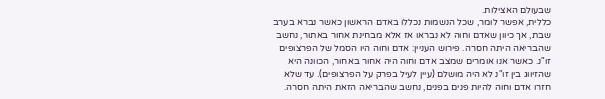שבעולם האצילות.
כללית, אפשר לומר, שכל הנשמות נכללו באדם הראשון כאשר נברא בערב שבת, אך כיוון שאדם וחוה לא נבראו אז אלא מבחינת אחור באתור, נחשב שהבריאה היתה חסרה. פירוש העניין: אדם וחוה היו הסמל של הפרצופים זו"נ. כאשר אנו אומרים שמצב אדם וחוה היה אחור באחור, הכוונה היא שהזיווג בין זו"נ לא היה מושלם (עיין לעיל בפרק על הפרצופים). עד שלא חזרו אדם וחוה להיות פנים בפנים, נחשב שהבריאה הזאת היתה חסרה.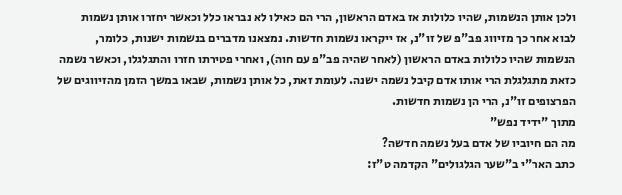ולכן אותן הנשמות, שהיו כלולות אז באדם הראשון, הרי הם כאילו לא נבראו כלל וכאשר יחזרו אותן נשמות לבוא אחר כך מזיווג פב"פ של זו"נ, אז ייקראו נשמות חדשות. נמצאנו מדברים בנשמות ישנות, כלומר, הנשמות שהיו כלולות באדם הראשון (לאחר שהיה פב"פ עם חוה), ואחרי פטירתו חזרו והתגלגלו, וכאשר נשמה כזאת מתגלגלת הרי אותו אדם קיבל נשמה ישנה. לעומת זאת, כל אותן נשמות, שבאו במשך הזמן מהזיווגים של הפרצופים זו"נ, הרי הן נשמות חדשות.
מתוך "ידיד נפש"
מה הם חיוביו של אדם בעל נשמה חדשה?
כתב האר"י ב"שער הגלגולים" הקדמה ט"ז: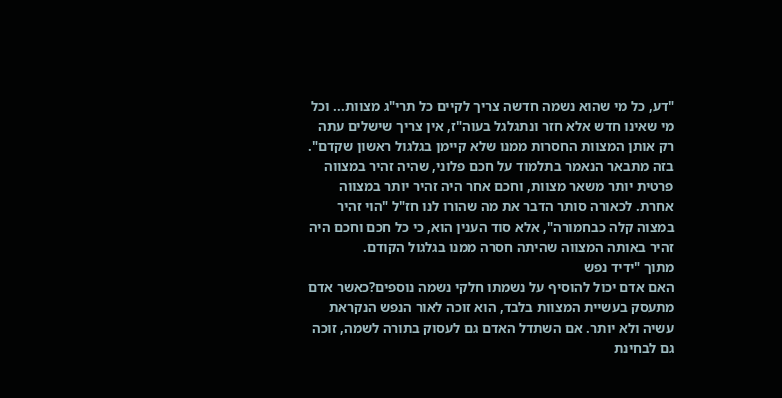"דע, כל מי שהוא נשמה חדשה צריך לקיים כל תרי"ג מצוות... וכל מי שאינו חדש אלא חזר ונתגלגל בעוה"ז, אין צריך שישלים עתה רק אותן המצוות החסרות ממנו שלא קיימן בגלגול ראשון שקדם".
בזה מתבאר הנאמר בתלמוד על חכם פלוני, שהיה זהיר במצווה פרטית יותר משאר מצוות, וחכם אחר היה זהיר יותר במצווה אחרת. לכאורה סותר הדבר את מה שהורו לנו חז"ל "הוי זהיר במצוה קלה כבחמורה", אלא סוד הענין הוא, כי כל חכם וחכם היה זהיר באותה המצווה שהיתה חסרה ממנו בגלגול הקודם.
מתוך "ידיד נפש
האם אדם יכול להוסיף על נשמתו חלקי נשמה נוספים?כאשר אדם מתעסק בעשיית המצוות בלבד, הוא זוכה לאור הנפש הנקראת עשיה ולא יותר. אם השתדל האדם גם לעסוק בתורה לשמה, זוכה גם לבחינת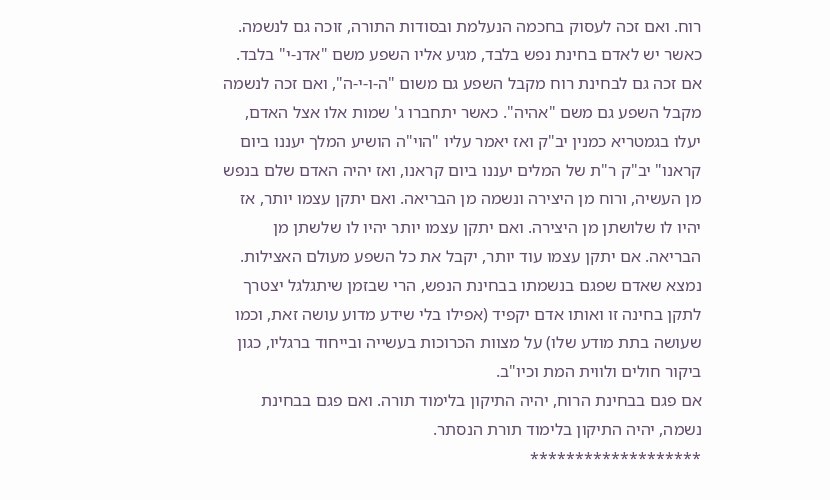רוח. ואם זכה לעסוק בחכמה הנעלמת ובסודות התורה, זוכה גם לנשמה.
כאשר יש לאדם בחינת נפש בלבד, מגיע אליו השפע משם "אדנ-י" בלבד. אם זכה גם לבחינת רוח מקבל השפע גם משום "ה-ו-י-ה", ואם זכה לנשמה מקבל השפע גם משם "אהיה". כאשר יתחברו ג' שמות אלו אצל האדם, יעלו בגמטריא כמנין יב"ק ואז יאמר עליו "הוי"ה הושיע המלך יעננו ביום קראנו" יב"ק ר"ת של המלים יעננו ביום קראנו, ואז יהיה האדם שלם בנפש מן העשיה, ורוח מן היצירה ונשמה מן הבריאה. ואם יתקן עצמו יותר, אז יהיו לו שלושתן מן היצירה. ואם יתקן עצמו יותר יהיו לו שלשתן מן הבריאה. אם יתקן עצמו עוד יותר, יקבל את כל השפע מעולם האצילות.
נמצא שאדם שפגם בנשמתו בבחינת הנפש, הרי שבזמן שיתגלגל יצטרך לתקן בחינה זו ואותו אדם יקפיד (אפילו בלי שידע מדוע עושה זאת, וכמו שעושה בתת מודע שלו) על מצוות הכרוכות בעשייה ובייחוד ברגליו, כגון ביקור חולים ולווית המת וכיו"ב.
אם פגם בבחינת הרוח, יהיה התיקון בלימוד תורה. ואם פגם בבחינת נשמה, יהיה התיקון בלימוד תורת הנסתר.
*******************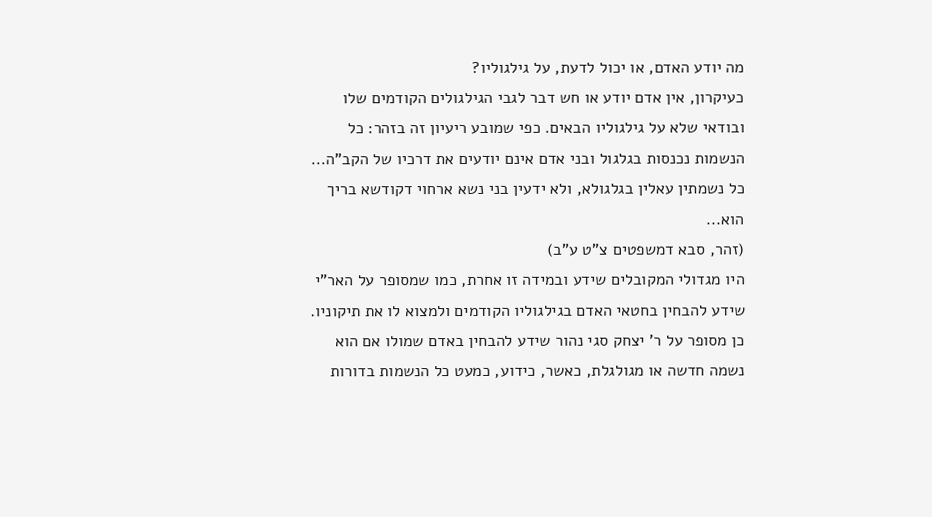מה יודע האדם, או יכול לדעת, על גילגוליו?
כעיקרון, אין אדם יודע או חש דבר לגבי הגילגולים הקודמים שלו ובודאי שלא על גילגוליו הבאים. כפי שמובע ריעיון זה בזהר: כל הנשמות נכנסות בגלגול ובני אדם אינם יודעים את דרכיו של הקב"ה...
כל נשמתין עאלין בגלגולא, ולא ידעין בני נשא ארחוי דקודשא בריך הוא...
(זהר, סבא דמשפטים צ"ט ע"ב)
היו מגדולי המקובלים שידע ובמידה זו אחרת, כמו שמסופר על האר"י שידע להבחין בחטאי האדם בגילגוליו הקודמים ולמצוא לו את תיקוניו. כן מסופר על ר' יצחק סגי נהור שידע להבחין באדם שמולו אם הוא נשמה חדשה או מגולגלת, כאשר, כידוע, כמעט כל הנשמות בדורות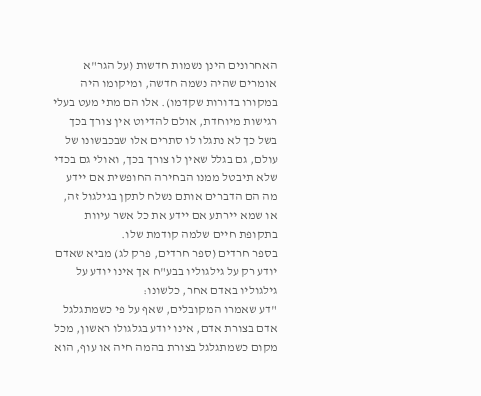האחרונים הינן נשמות חדשות (על הגר"א אומרים שהיה נשמה חדשה, ומיקומו היה במקורו בדורות שקדמו). אלו הם מתי מעט בעלי רגישות מיוחדת, אולם להדיוט אין צורך בכך בשל כך לא נתגלו לו סתרים אלו שבכבשונו של עולם, גם בגלל שאין לו צורך בכך, ואולי גם בכדי שלא תיבטל ממנו הבחירה החופשית אם יידע מה הם הדברים אותם נשלח לתקן בגילגול זה, או שמא יירתע אם יידע את כל אשר עיוות בתקופת חיים שלמה קודמת שלו.
בספר חרדים (ספר חרדים, פרק לג) מביא שאדם יודע רק על גילגוליו בבע"ח אך אינו יודע על גילגוליו באדם אחר, כלשונו:
"דע שאמרו המקובלים, שאף על פי כשמתגלגל אדם בצורת אדם, אינו יודע בגלגולו ראשון, מכל מקום כשמתגלגל בצורת בהמה חיה או עוף, הוא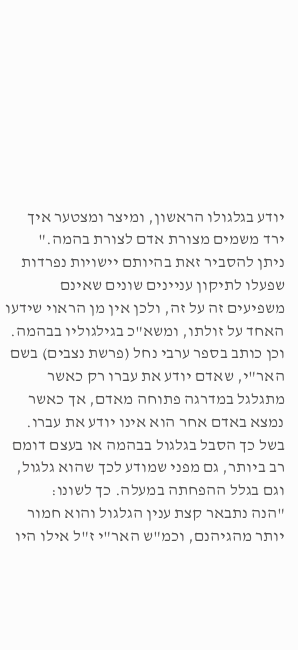יודע בגלגולו הראשון, ומיצר ומצטער איך ירד משמים מצורת אדם לצורת בהמה."
ניתן להסביר זאת בהיותם יישויות נפרדות שפעלו לתיקון עניינים שונים שאינם משפיעים זה על זה, ולכן אין מן הראוי שידעו האחד על זולתו, ומשא"כ בגילגוליו בבהמה.
וכן כותב בספר ערבי נחל (פרשת נצבים) בשם האר"י, שאדם יודע את עברו רק כאשר מתגלגל במדרגה פתוחה מאדם, אך כאשר נמצא באדם אחר הוא אינו יודע את עברו. בשל כך הסבל בגלגול בבהמה או בעצם דומם רב ביותר, גם מפני שמודע לכך שהוא גלגול, וגם בגלל ההפחתה במעלה. כך לשונו:
"הנה נתבאר קצת ענין הגלגול והוא חמור יותר מהגיהנם, וכמ"ש האר"י ז"ל אילו היו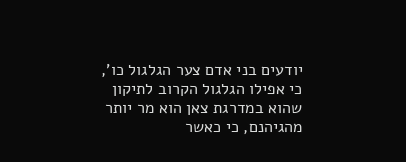יודעים בני אדם צער הגלגול כו', כי אפילו הגלגול הקרוב לתיקון שהוא במדרגת צאן הוא מר יותר מהגיהנם, כי כאשר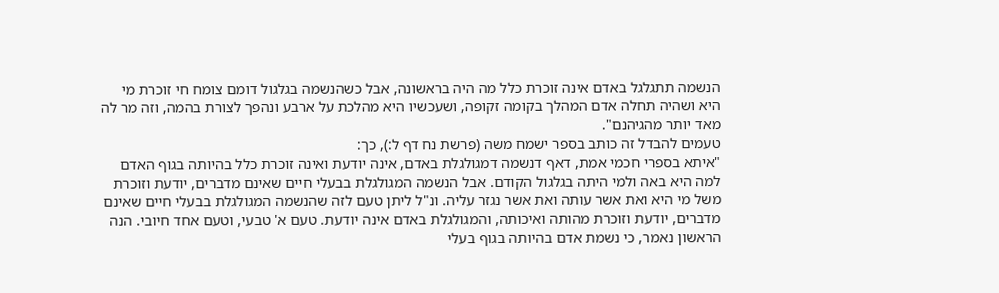הנשמה תתגלגל באדם אינה זוכרת כלל מה היה בראשונה, אבל כשהנשמה בגלגול דומם צומח חי זוכרת מי היא ושהיה תחלה אדם המהלך בקומה זקופה, ושעכשיו היא מהלכת על ארבע ונהפך לצורת בהמה, וזה מר לה מאד יותר מהגיהנם".
טעמים להבדל זה כותב בספר ישמח משה (פרשת נח דף ל:), כך:
"איתא בספרי חכמי אמת, דאף דנשמה דמגולגלת באדם, אינה יודעת ואינה זוכרת כלל בהיותה בגוף האדם למה היא באה ולמי היתה בגלגול הקודם. אבל הנשמה המגולגלת בבעלי חיים שאינם מדברים, יודעת וזוכרת משל מי היא ואת אשר עותה ואת אשר נגזר עליה. ונ"ל ליתן טעם לזה שהנשמה המגולגלת בבעלי חיים שאינם מדברים, יודעת וזוכרת מהותה ואיכותה, והמגולגלת באדם אינה יודעת. טעם א' טבעי, וטעם אחד חיובי. הנה הראשון נאמר, כי נשמת אדם בהיותה בגוף בעלי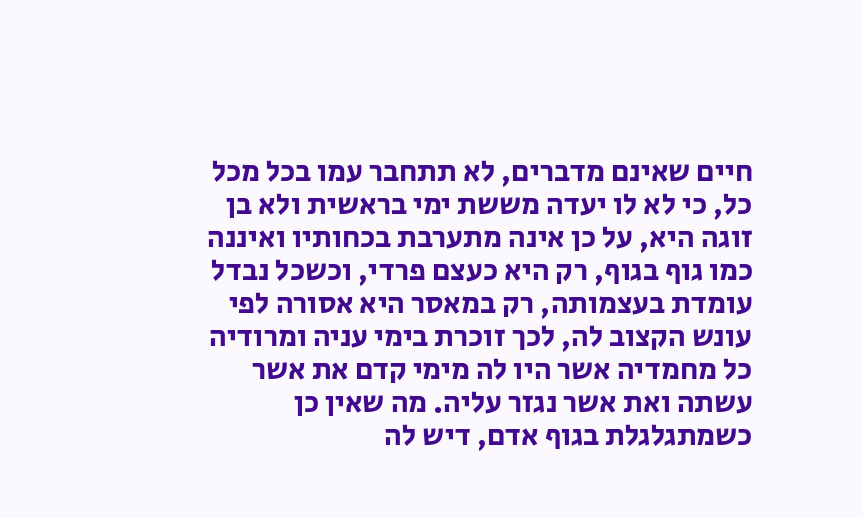חיים שאינם מדברים, לא תתחבר עמו בכל מכל כל, כי לא לו יעדה מששת ימי בראשית ולא בן זוגה היא, על כן אינה מתערבת בכחותיו ואיננה כמו גוף בגוף, רק היא כעצם פרדי, וכשכל נבדל עומדת בעצמותה, רק במאסר היא אסורה לפי עונש הקצוב לה, לכך זוכרת בימי עניה ומרודיה כל מחמדיה אשר היו לה מימי קדם את אשר עשתה ואת אשר נגזר עליה. מה שאין כן כשמתגלגלת בגוף אדם, דיש לה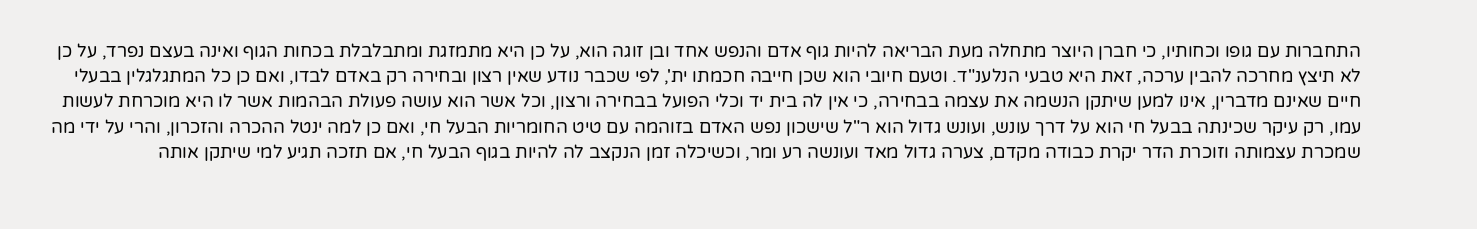התחברות עם גופו וכחותיו, כי חברן היוצר מתחלה מעת הבריאה להיות גוף אדם והנפש אחד ובן זוגה הוא, על כן היא מתמזגת ומתבלבלת בכחות הגוף ואינה בעצם נפרד, על כן לא תיצץ מחרכה להבין ערכה, זאת היא טבעי הנלענ"ד. וטעם חיובי הוא שכן חייבה חכמתו ית', לפי שכבר נודע שאין רצון ובחירה רק באדם לבדו, ואם כן כל המתגלגלין בבעלי חיים שאינם מדברין, אינו למען שיתקן הנשמה את עצמה בבחירה, כי אין לה בית יד וכלי הפועל בבחירה ורצון, וכל אשר הוא עושה פעולת הבהמות אשר לו היא מוכרחת לעשות עמו, רק עיקר שכינתה בבעל חי הוא על דרך עונש, ועונש גדול הוא ר"ל שישכון נפש האדם בזוהמה עם טיט החומריות הבעל חי, ואם כן למה ינטל ההכרה והזכרון, והרי על ידי מה שמכרת עצמותה וזוכרת הדר יקרת כבודה מקדם, צערה גדול מאד ועונשה רע ומר, וכשיכלה זמן הנקצב לה להיות בגוף הבעל חי, אם תזכה תגיע למי שיתקן אותה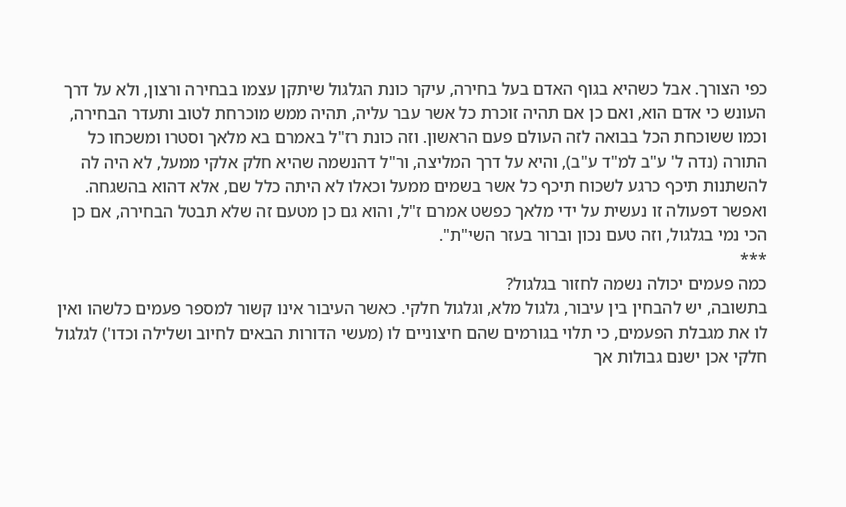כפי הצורך. אבל כשהיא בגוף האדם בעל בחירה, עיקר כונת הגלגול שיתקן עצמו בבחירה ורצון, ולא על דרך העונש כי אדם הוא, ואם כן אם תהיה זוכרת כל אשר עבר עליה, תהיה ממש מוכרחת לטוב ותעדר הבחירה, וכמו ששוכחת הכל בבואה לזה העולם פעם הראשון. וזה כונת רז"ל באמרם בא מלאך וסטרו ומשכחו כל התורה (נדה ל' ע"ב למ"ד ע"ב), והיא על דרך המליצה, ור"ל דהנשמה שהיא חלק אלקי ממעל, לא היה לה להשתנות תיכף כרגע לשכוח תיכף כל אשר בשמים ממעל וכאלו לא היתה כלל שם, אלא דהוא בהשגחה. ואפשר דפעולה זו נעשית על ידי מלאך כפשט אמרם ז"ל, והוא גם כן מטעם זה שלא תבטל הבחירה, אם כן הכי נמי בגלגול, וזה טעם נכון וברור בעזר השי"ת".
***
כמה פעמים יכולה נשמה לחזור בגלגול?
בתשובה, יש להבחין בין עיבור, גלגול מלא, וגלגול חלקי. כאשר העיבור אינו קשור למספר פעמים כלשהו ואין לו את מגבלת הפעמים, כי תלוי בגורמים שהם חיצוניים לו (מעשי הדורות הבאים לחיוב ושלילה וכדו') לגלגול חלקי אכן ישנם גבולות אך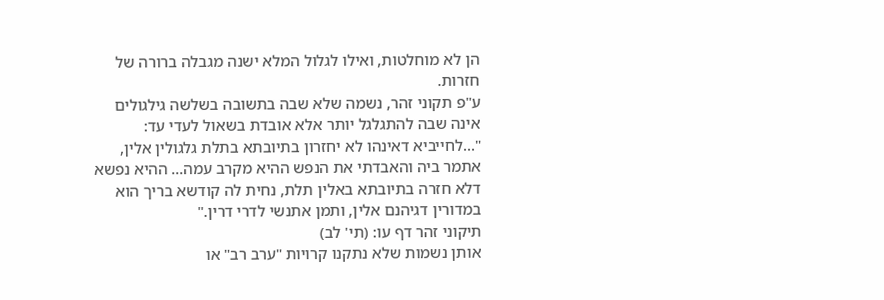הן לא מוחלטות, ואילו לגלול המלא ישנה מגבלה ברורה של חזרות.
ע"פ תקוני זהר, נשמה שלא שבה בתשובה בשלשה גילגולים אינה שבה להתגלגל יותר אלא אובדת בשאול לעדי עד:
"...לחייביא דאינהו לא יחזרון בתיובתא בתלת גלגולין אלין, אתמר ביה והאבדתי את הנפש ההיא מקרב עמה... ההיא נפשא דלא חזרה בתיובתא באלין תלת, נחית לה קודשא בריך הוא במדורין דגיהנם אלין, ותמן אתנשי לדרי דרין."
תיקוני זהר דף עו: (תי' לב)
אותן נשמות שלא נתקנו קרויות "ערב רב" או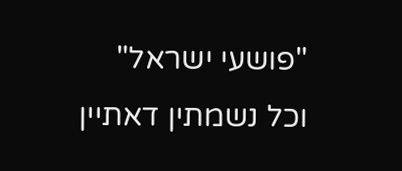"פושעי ישראל"
וכל נשמתין דאתיין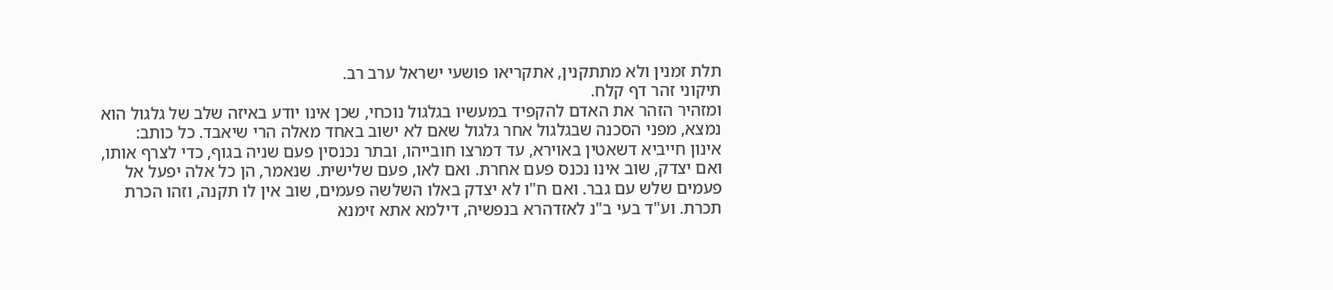תלת זמנין ולא מתתקנין, אתקריאו פושעי ישראל ערב רב.
תיקוני זהר דף קלח.
ומזהיר הזהר את האדם להקפיד במעשיו בגלגול נוכחי, שכן אינו יודע באיזה שלב של גלגול הוא נמצא, מפני הסכנה שבגלגול אחר גלגול שאם לא ישוב באחד מאלה הרי שיאבד. כל כותב:
אינון חייביא דשאטין באוירא, עד דמרצו חובייהו, ובתר נכנסין פעם שניה בגוף, כדי לצרף אותו, ואם יצדק, שוב אינו נכנס פעם אחרת. ואם לאו, פעם שלישית. שנאמר, הן כל אלה יפעל אל פעמים שלש עם גבר. ואם ח"ו לא יצדק באלו השלשה פעמים, שוב אין לו תקנה, וזהו הכרת תכרת. וע"ד בעי ב"נ לאזדהרא בנפשיה, דילמא אתא זימנא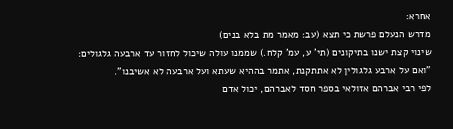אחרא:
מדרש הנעלם פרשת כי תצא (עב: מאמר מת בלא בנים)
שינוי קצת ישנו בתיקונים (תי' ע, עמ' קלח.) שממנו עולה שיכול לחזור עד ארבעה גלגולים:
"ואם על ארבע גלגולין לא אתתקנת, אתמר בההיא שעתא ועל ארבעה לא אשיבנו".
לפי רבי אברהם אזולאי בספר חסד לאברהם, יכול אדם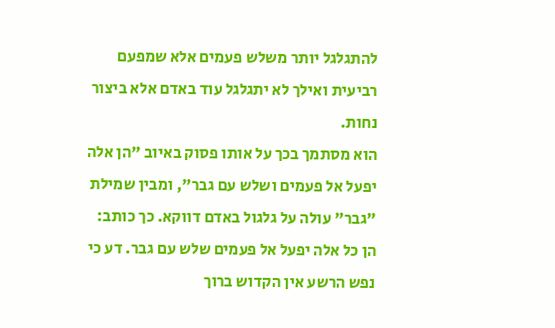להתגלגל יותר משלש פעמים אלא שמפעם רביעית ואילך לא יתגלגל עוד באדם אלא ביצור נחות.
הוא מסתמך בכך על אותו פסוק באיוב "הן אלה יפעל אל פעמים ושלש עם גבר", ומבין שמילת "גבר" עולה על גלגול באדם דווקא. כך כותב:
הן כל אלה יפעל אל פעמים שלש עם גבר. דע כי נפש הרשע אין הקדוש ברוך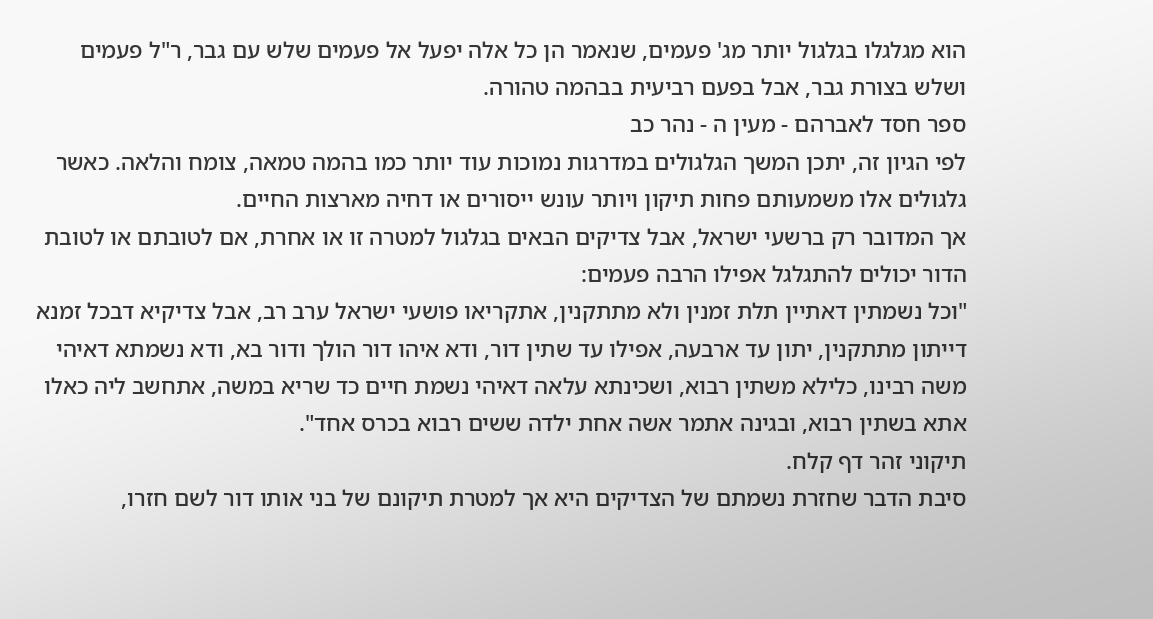הוא מגלגלו בגלגול יותר מג' פעמים, שנאמר הן כל אלה יפעל אל פעמים שלש עם גבר, ר"ל פעמים ושלש בצורת גבר, אבל בפעם רביעית בבהמה טהורה.
ספר חסד לאברהם - מעין ה - נהר כב
לפי הגיון זה, יתכן המשך הגלגולים במדרגות נמוכות עוד יותר כמו בהמה טמאה, צומח והלאה. כאשר גלגולים אלו משמעותם פחות תיקון ויותר עונש ייסורים או דחיה מארצות החיים.
אך המדובר רק ברשעי ישראל, אבל צדיקים הבאים בגלגול למטרה זו או אחרת, אם לטובתם או לטובת הדור יכולים להתגלגל אפילו הרבה פעמים:
"וכל נשמתין דאתיין תלת זמנין ולא מתתקנין, אתקריאו פושעי ישראל ערב רב, אבל צדיקיא דבכל זמנא דייתון מתתקנין, יתון עד ארבעה, אפילו עד שתין דור, ודא איהו דור הולך ודור בא, ודא נשמתא דאיהי משה רבינו, כלילא משתין רבוא, ושכינתא עלאה דאיהי נשמת חיים כד שריא במשה, אתחשב ליה כאלו אתא בשתין רבוא, ובגינה אתמר אשה אחת ילדה ששים רבוא בכרס אחד".
תיקוני זהר דף קלח.
סיבת הדבר שחזרת נשמתם של הצדיקים היא אך למטרת תיקונם של בני אותו דור לשם חזרו,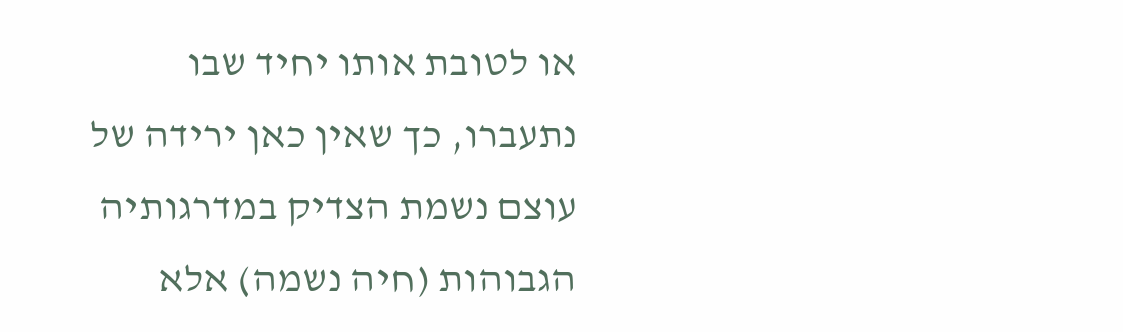או לטובת אותו יחיד שבו נתעברו, כך שאין כאן ירידה של עוצם נשמת הצדיק במדרגותיה הגבוהות (חיה נשמה) אלא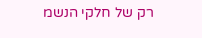רק של חלקי הנשמ